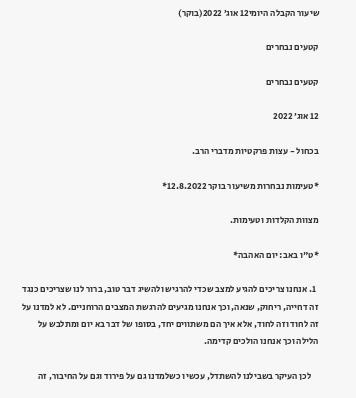שיעור הקבלה היומי12 אוג׳ 2022(בוקר)

קטעים נבחרים

קטעים נבחרים

12 אוג׳ 2022

בכחול - עצות פרקטיות מדברי הרב.

*טעימות נבחרות משיעור בוקר 12.8.2022*

מצוות הקלדות וטעימות.

*ט"ו באב: יום האהבה*

  1. אנחנו צריכים להגיע למצב שכדי להרגיש ולהשיג דבר טוב, ברור לנו שצריכים כנגד זה דחייה, ריחוק, שנאה, וכך אנחנו מגיעים להרגשת המצבים הרוחניים. לא למדנו על זה לחוד וזה לחוד, אלא איך הם משתווים יחד, בסופו של דבר בא יום ומתלבש על הלילה וכך אנחנו הולכים קדימה.

    לכן העיקר בשבילנו להשתדל, עכשיו כשלמדנו גם על פירוד וגם על החיבור, זה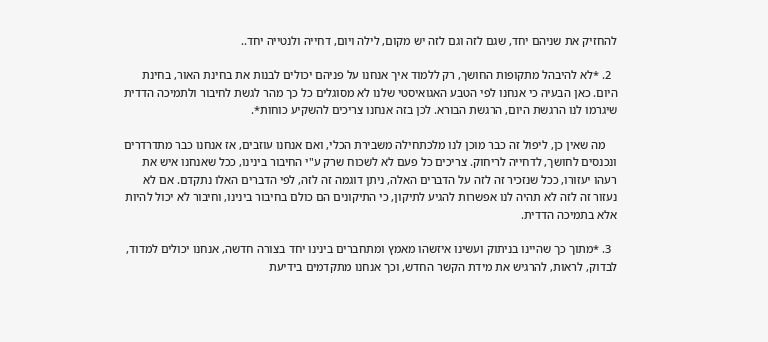להחזיק את שניהם יחד, שגם לזה וגם לזה יש מקום, לילה ויום, דחייה ולנטייה יחד..

  2. *לא להיבהל מתקופות החושך, רק ללמוד איך אנחנו על פניהם יכולים לבנות את בחינת האור, בחינת היום. כאן הבעיה כי אנחנו לפי הטבע האגואיסטי שלנו לא מסוגלים כל כך מהר לגשת לחיבור ולתמיכה הדדית שיגרמו לנו הרגשת היום, הרגשת הבורא. לכן בזה אנחנו צריכים להשקיע כוחות*.

    מה שאין כן, ליפול זה כבר מוכן לנו מלכתחילה משבירת הכלי, ואם אנחנו עוזבים, אז אנחנו כבר מתדרדרים ונכנסים לחושך, לדחייה לריחוק. צריכים כל פעם לא לשכוח שרק ע"י החיבור בינינו, ככל שאנחנו איש את רעהו יעזורו, ככל שנזכיר זה לזה על הדברים האלה, ניתן דוגמה זה לזה, לפי הדברים האלו נתקדם. אם לא נעזור זה לזה לא תהיה לנו אפשרות להגיע לתיקון, כי התיקונים הם כולם בחיבור בינינו, וחיבור לא יכול להיות אלא בתמיכה הדדית.

  3. *מתוך כך שהיינו בניתוק ועשינו איזשהו מאמץ ומתחברים בינינו יחד בצורה חדשה, אנחנו יכולים למדוד, לבדוק, לראות, להרגיש את מידת הקשר החדש, וכך אנחנו מתקדמים בידיעת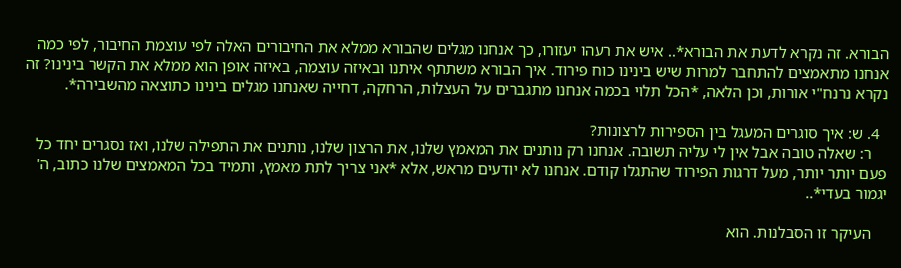הבורא. זה נקרא לדעת את הבורא*.. איש את רעהו יעזורו, כך אנחנו מגלים שהבורא ממלא את החיבורים האלה לפי עוצמת החיבור, לפי כמה אנחנו מתאמצים להתחבר למרות שיש בינינו כוח פירוד. איך הבורא משתתף איתנו ובאיזה עוצמה, באיזה אופן הוא ממלא את הקשר בינינו? זה נקרא נרנח"י אורות, וכן הלאה, *הכל תלוי בכמה אנחנו מתגברים על העצלות, הרחקה, דחייה שאנחנו מגלים בינינו כתוצאה מהשבירה*.

  4. ש: איך סוגרים המעגל בין הספירות לרצונות?
    ר: שאלה טובה אבל אין לי עליה תשובה. אנחנו רק נותנים את המאמץ שלנו, את הרצון שלנו, נותנים את התפילה שלנו, ואז נסגרים יחד כל פעם יותר יותר, מעל דרגות הפירוד שהתגלו קודם. אנחנו לא יודעים מראש, אלא *אני צריך לתת מאמץ, ותמיד בכל המאמצים שלנו כתוב, ה' יגמור בעדי*..

    העיקר זו הסבלנות. הוא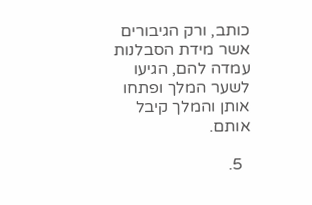כותב, ורק הגיבורים אשר מידת הסבלנות עמדה להם, הגיעו לשער המלך ופתחו אותן והמלך קיבל אותם.

  5.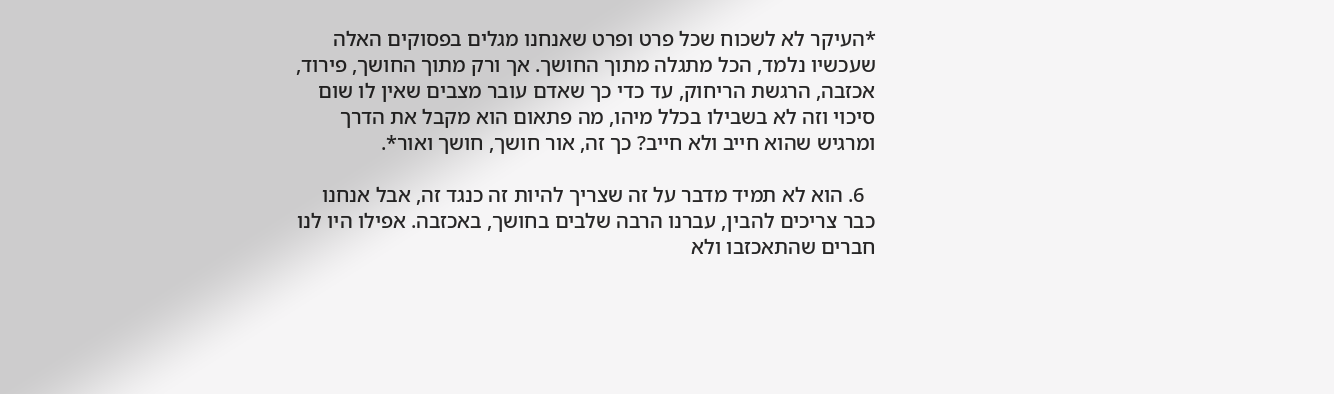*העיקר לא לשכוח שכל פרט ופרט שאנחנו מגלים בפסוקים האלה שעכשיו נלמד, הכל מתגלה מתוך החושך. אך ורק מתוך החושך, פירוד, אכזבה, הרגשת הריחוק, עד כדי כך שאדם עובר מצבים שאין לו שום סיכוי וזה לא בשבילו בכלל מיהו, מה פתאום הוא מקבל את הדרך ומרגיש שהוא חייב ולא חייב? כך זה, אור חושך, חושך ואור*.

  6. הוא לא תמיד מדבר על זה שצריך להיות זה כנגד זה, אבל אנחנו כבר צריכים להבין, עברנו הרבה שלבים בחושך, באכזבה. אפילו היו לנו חברים שהתאכזבו ולא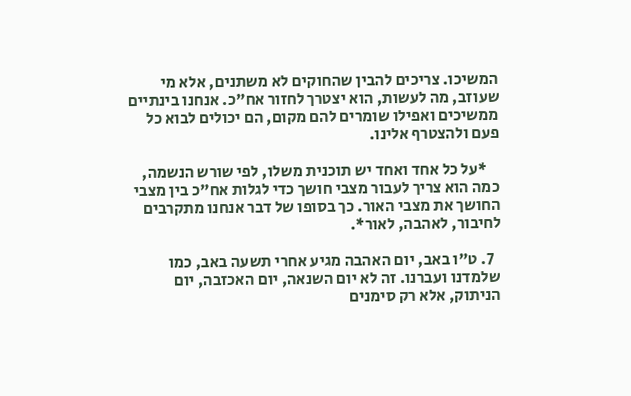המשיכו. צריכים להבין שהחוקים לא משתנים, אלא מי שעוזב, מה לעשות, הוא יצטרך לחזור אח"כ. אנחנו בינתיים ממשיכים ואפילו שומרים להם מקום, הם יכולים לבוא כל פעם ולהצטרף אלינו.

    *על כל אחד ואחד יש תוכנית משלו, לפי שורש הנשמה, כמה הוא צריך לעבור מצבי חושך כדי לגלות אח"כ בין מצבי החושך את מצבי האור. כך בסופו של דבר אנחנו מתקרבים לחיבור, לאהבה, לאור*.

  7. ט"ו באב, יום האהבה מגיע אחרי תשעה באב, כמו שלמדנו ועברנו. זה לא יום השנאה, יום האכזבה, יום הניתוק, אלא רק סימנים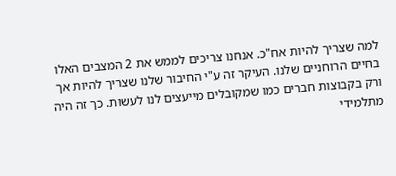למה שצריך להיות אח"כ. אנחנו צריכים לממש את 2 המצבים האלו בחיים הרוחניים שלנו. העיקר זה ע"י החיבור שלנו שצריך להיות אך ורק בקבוצות חברים כמו שמקובלים מייעצים לנו לעשות. כך זה היה מתלמידי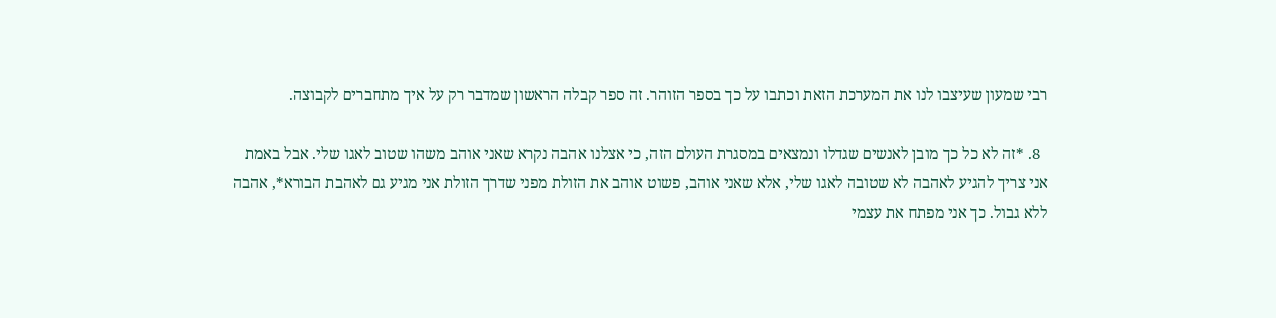רבי שמעון שעיצבו לנו את המערכת הזאת וכתבו על כך בספר הזוהר. זה ספר קבלה הראשון שמדבר רק על איך מתחברים לקבוצה.

  8. *זה לא כל כך מובן לאנשים שגדלו ונמצאים במסגרת העולם הזה, כי אצלנו אהבה נקרא שאני אוהב משהו שטוב לאגו שלי. אבל באמת אני צריך להגיע לאהבה לא שטובה לאגו שלי, אלא שאני אוהב, פשוט אוהב את הזולת מפני שדרך הזולת אני מגיע גם לאהבת הבורא*, אהבה ללא גבול. כך אני מפתח את עצמי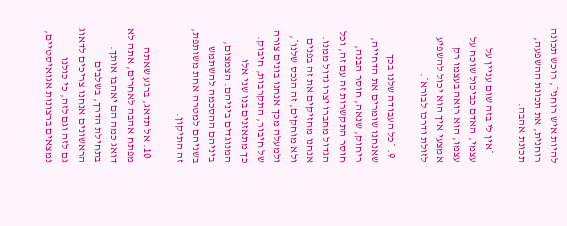להיות איש רוחני*, רוכש תכונה רוחנית, את תכונת ההשפעה, תכונת אהבה.

    *אין לי בזה שום עניין על עצמי, האדם כביכול שוכח על עצמו, הוא רואה בעצמו רק אמצעי איך הוא יכול להשפיע לזולת ודרכו לבורא*.

  9. *כל העבודה שלנו בכך שאנחנו שומרים את הדחייה, ריחוק, שנאה, חוסר הבנה, חוסר התקשרות זה עם זה, וכל הגדול מחברו יצרו גדול ממנו. אנחנו מחזיקים את זה בפנים ולא מוחקים, זה הנכס שלנו*, ולמעלה מכך אנחנו בונים צורה של חיבור, התקרבות, חיבוק. כך מתאזנים בנו שני אלו המנוגדים ביניהם. הצמצום, ביניהם ההסכמה להשתמש בשניהם למטרה אחת משותפת, זה התיקון.

  10. אל תדאג, ברגע שאתה מפתח אהבה לאחרים, אתה לא דואג כמה הם יאהבו אותך. בתחילת הדרך, בשלבים הראשונים אנחנו צריכים לדאוג גם לזה וגם לזה, כי כולנו נמצאים ברצונות אגואיסטיים,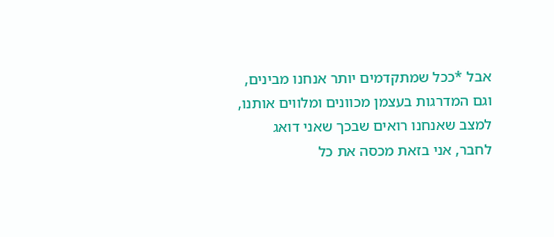אבל *ככל שמתקדמים יותר אנחנו מבינים, וגם המדרגות בעצמן מכוונים ומלווים אותנו, למצב שאנחנו רואים שבכך שאני דואג לחבר, אני בזאת מכסה את כל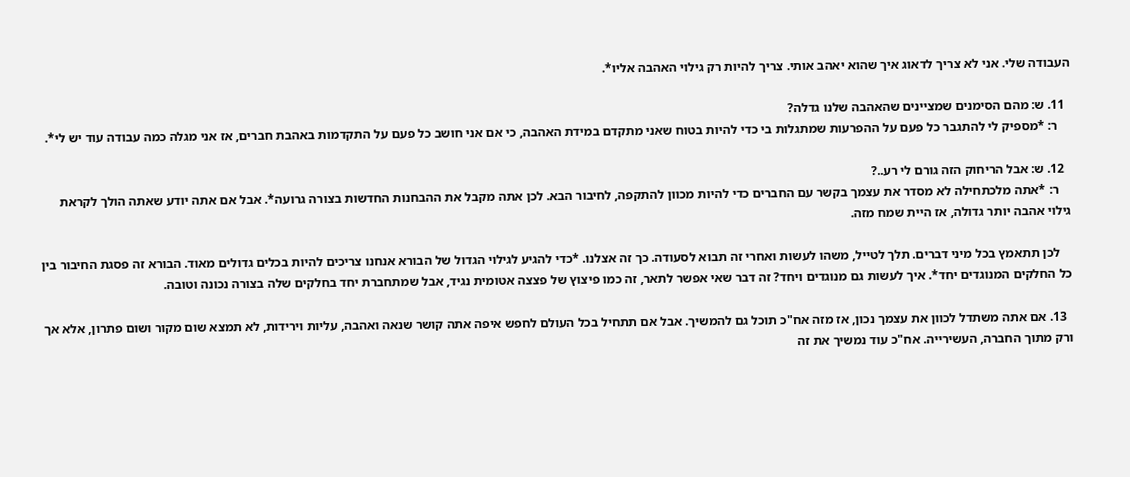העבודה שלי. אני לא צריך לדאוג איך שהוא יאהב אותי. צריך להיות רק גילוי האהבה אליו*.

  11. ש: מהם הסימנים שמציינים שהאהבה שלנו גדלה?
    ר: *מספיק לי להתגבר כל פעם על ההפרעות שמתגלות בי כדי להיות בטוח שאני מתקדם במידת האהבה, כי אם אני חושב כל פעם על התקדמות באהבת חברים, אז אני מגלה כמה עבודה עוד יש לי*.

  12. ש: אבל הריחוק הזה גורם לי רע..?
    ר: *אתה מלכתחילה לא מסדר את עצמך בקשר עם החברים כדי להיות מכוון להתקפה, לחיבור הבא. לכן אתה מקבל את ההבחנות החדשות בצורה גרועה*. אבל אם אתה יודע שאתה הולך לקראת גילוי אהבה יותר גדולה, אז היית שמח מזה.

    לכן תתאמץ בכל מיני דברים. תלך לטייל, משהו לעשות ואחרי זה תבוא לסעודה. כך זה אצלנו. *כדי להגיע לגילוי הגדול של הבורא אנחנו צריכים להיות בכלים גדולים מאוד. הבורא זה פסגת החיבור בין כל החלקים המנוגדים יחד*. איך לעשות גם מנוגדים ויחד? זה דבר שאי אפשר לתאר, זה כמו פיצוץ של פצצה אטומית נגיד, אבל שמתחברת יחד בחלקים שלה בצורה נכונה וטובה.

  13. אם אתה משתדל לכוון את עצמך נכון, אז מזה אח"כ תוכל גם להמשיך. אבל אם תתחיל בכל העולם לחפש איפה אתה קושר שנאה ואהבה, עליות וירידות, לא תמצא שום מקור ושום פתרון, אלא אך ורק מתוך החברה, העשירייה. אח"כ עוד נמשיך את זה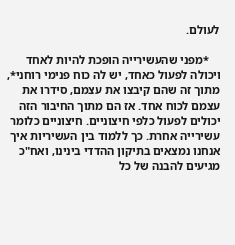לעולם.

    *מפני שהעשירייה הופכת להיות לאחד ויכולה לפעול כאחד, יש לה כוח פנימי רוחני*, מתוך זה שהם קיבצו את עצמם, סידרו את עצמם לכוח אחד. אז הם מתוך החיבור הזה יכולים לפעול כלפי חיצוניים. חיצוניים כלומר עשירייה אחרת. כך ללמוד בין העשיריות איך אנחנו נמצאים בתיקון ההדדי בינינו, ואח"כ מגיעים להבנה של כל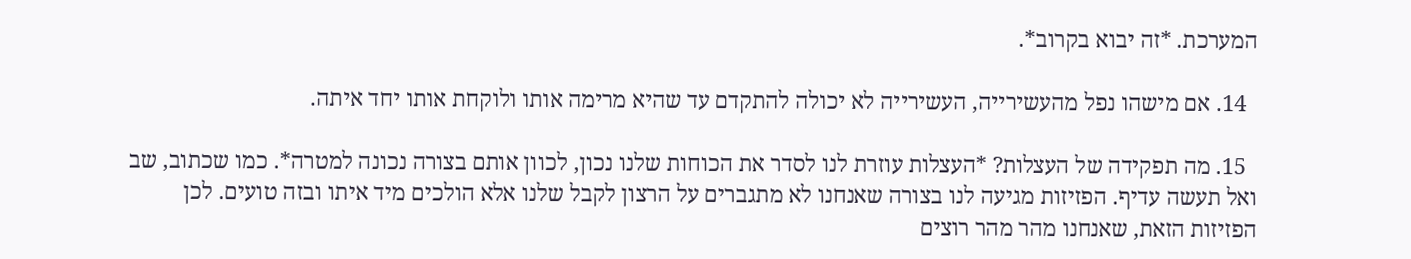המערכת. *זה יבוא בקרוב*.

  14. אם מישהו נפל מהעשירייה, העשירייה לא יכולה להתקדם עד שהיא מרימה אותו ולוקחת אותו יחד איתה.

  15. מה תפקידה של העצלות? *העצלות עוזרת לנו לסדר את הכוחות שלנו נכון, לכוון אותם בצורה נכונה למטרה*. כמו שכתוב, שב ואל תעשה עדיף. הפזיזות מגיעה לנו בצורה שאנחנו לא מתגברים על הרצון לקבל שלנו אלא הולכים מיד איתו ובזה טועים. לכן הפזיזות הזאת, שאנחנו מהר מהר רוצים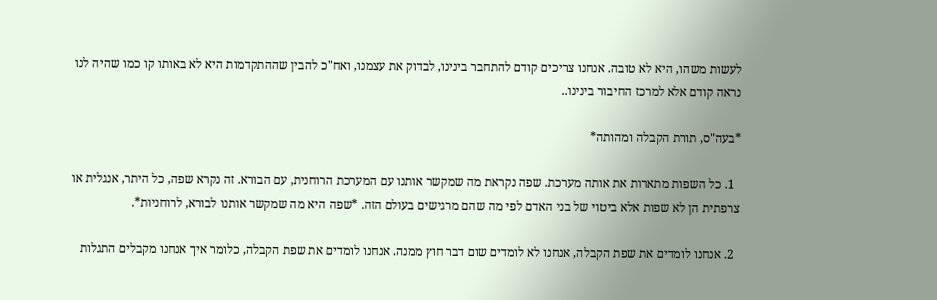לעשות משהו, היא לא טובה. אנחנו צריכים קודם להתחבר בינינו, לבדוק את עצמנו, ואח"כ להבין שההתקדמות היא לא באותו קו כמו שהיה לנו נראה קודם אלא למרכז החיבור בינינו..

*בעה"ס, תורת הקבלה ומהותה*

  1. כל השפות מתארות את אותה מערכת. שפה נקראת מה שמקשר אותנו עם המערכת הרוחנית, עם הבורא. זה נקרא שפה, כל היתר, אנגלית או צרפתית הן לא שפות אלא ביטוי של בני האדם לפי מה שהם מרגישים בעולם הזה. *שפה היא מה שמקשר אותנו לבורא, לרוחניות*.

  2. אנחנו לומדים את שפת הקבלה, אנחנו לא לומדים שום דבר חוץ ממנה. אנחנו לומדים את שפת הקבלה, כלומר איך אנחנו מקבלים התגלות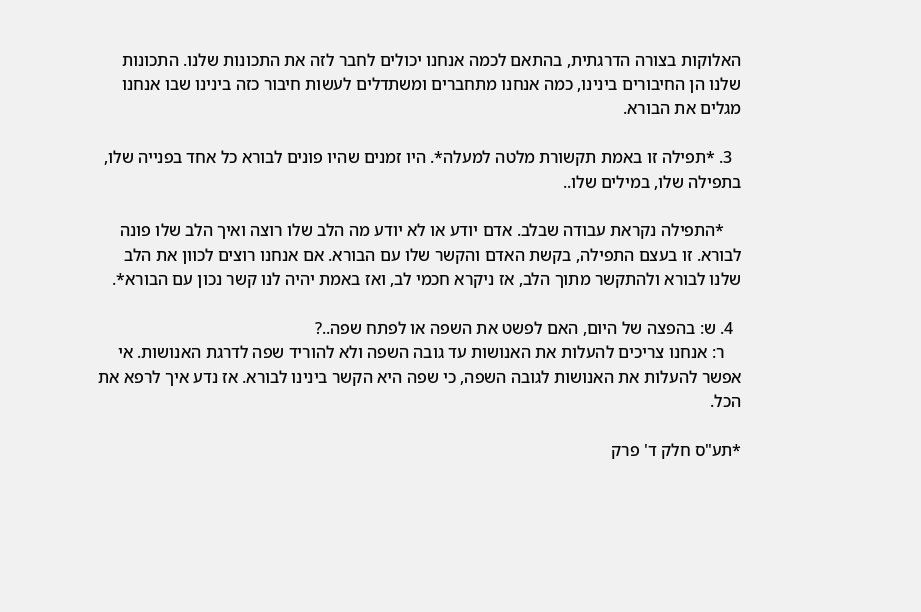האלוקות בצורה הדרגתית, בהתאם לכמה אנחנו יכולים לחבר לזה את התכונות שלנו. התכונות שלנו הן החיבורים בינינו, כמה אנחנו מתחברים ומשתדלים לעשות חיבור כזה בינינו שבו אנחנו מגלים את הבורא.

  3. *תפילה זו באמת תקשורת מלטה למעלה*. היו זמנים שהיו פונים לבורא כל אחד בפנייה שלו, בתפילה שלו, במילים שלו..

    *התפילה נקראת עבודה שבלב. אדם יודע או לא יודע מה הלב שלו רוצה ואיך הלב שלו פונה לבורא. זו בעצם התפילה, בקשת האדם והקשר שלו עם הבורא. אם אנחנו רוצים לכוון את הלב שלנו לבורא ולהתקשר מתוך הלב, אז ניקרא חכמי לב, ואז באמת יהיה לנו קשר נכון עם הבורא*.

  4. ש: בהפצה של היום, האם לפשט את השפה או לפתח שפה..?
    ר: אנחנו צריכים להעלות את האנושות עד גובה השפה ולא להוריד שפה לדרגת האנושות. אי אפשר להעלות את האנושות לגובה השפה, כי שפה היא הקשר בינינו לבורא. אז נדע איך לרפא את הכל.

*תע"ס חלק ד' פרק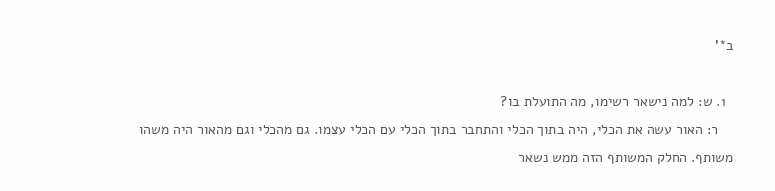ב*'

  1. ש: למה נישאר רשימו, מה התועלת בו?
    ר: האור עשה את הכלי, היה בתוך הכלי והתחבר בתוך הכלי עם הכלי עצמו. גם מהכלי וגם מהאור היה משהו משותף. החלק המשותף הזה ממש נשאר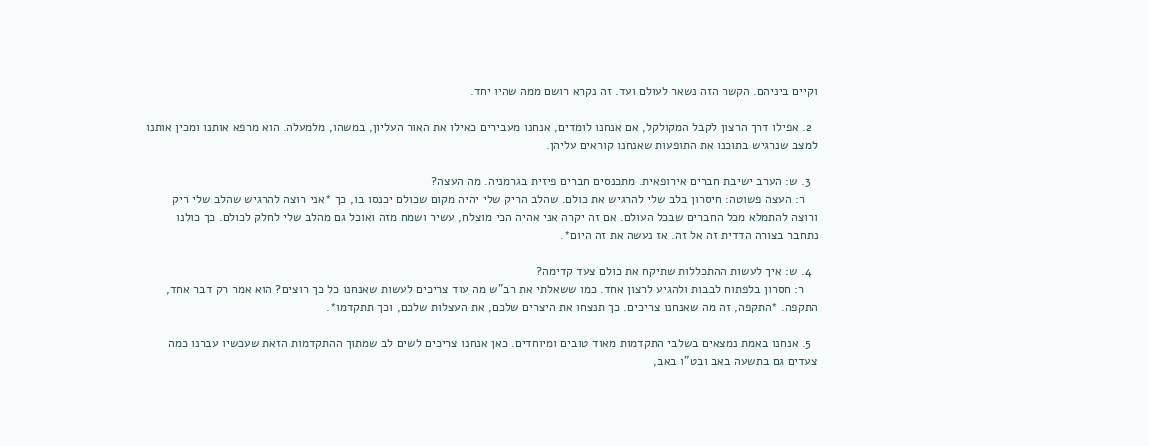וקיים ביניהם. הקשר הזה נשאר לעולם ועד. זה נקרא רושם ממה שהיו יחד.

  2. אפילו דרך הרצון לקבל המקולקל, אם אנחנו לומדים, אנחנו מעבירים כאילו את האור העליון, במשהו, מלמעלה. הוא מרפא אותנו ומכין אותנו למצב שנרגיש בתוכנו את התופעות שאנחנו קוראים עליהן.

  3. ש: הערב ישיבת חברים אירופאית. מתכנסים חברים פיזית בגרמניה. מה העצה?
    ר: העצה פשוטה: חיסרון בלב שלי להרגיש את כולם. שהלב הריק שלי יהיה מקום שכולם יכנסו בו, כך *אני רוצה להרגיש שהלב שלי ריק ורוצה להתמלא מכל החברים שבכל העולם. אם זה יקרה אני אהיה הכי מוצלח, עשיר ושמח מזה ואוכל גם מהלב שלי לחלק לכולם. כך כולנו נתחבר בצורה הדדית זה אל זה. אז נעשה את זה היום*.

  4. ש: איך לעשות ההתכללות שתיקח את כולם צעד קדימה?
    ר: חסרון בלפתוח לבבות ולהגיע לרצון אחד. כמו ששאלתי את רב"ש מה עוד צריכים לעשות שאנחנו כל כך רוצים? הוא אמר רק דבר אחד, התקפה. *התקפה, זה מה שאנחנו צריכים. כך תנצחו את היצרים שלכם, את העצלות שלכם, וכך תתקדמו*.

  5. אנחנו באמת נמצאים בשלבי התקדמות מאוד טובים ומיוחדים. כאן אנחנו צריכים לשים לב שמתוך ההתקדמות הזאת שעכשיו עברנו כמה צעדים גם בתשעה באב ובט"ו באב,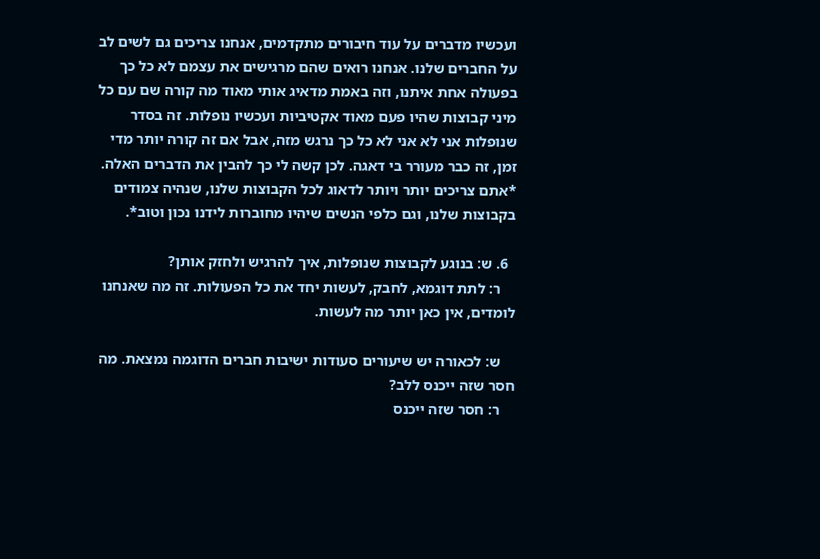ועכשיו מדברים על עוד חיבורים מתקדמים, אנחנו צריכים גם לשים לב על החברים שלנו. אנחנו רואים שהם מרגישים את עצמם לא כל כך בפעולה אחת איתנו, וזה באמת מדאיג אותי מאוד מה קורה שם עם כל מיני קבוצות שהיו פעם מאוד אקטיביות ועכשיו נופלות. זה בסדר שנופלות אני לא אני לא כל כך נרגש מזה, אבל אם זה קורה יותר מדי זמן, זה כבר מעורר בי דאגה. לכן קשה לי כך להבין את הדברים האלה. *אתם צריכים יותר ויותר לדאוג לכל הקבוצות שלנו, שנהיה צמודים בקבוצות שלנו, וגם כלפי הנשים שיהיו מחוברות לידנו נכון וטוב*.

  6. ש: בנוגע לקבוצות שנופלות, איך להרגיש ולחזק אותן?
    ר: לתת דוגמא, לחבק, לעשות יחד את כל הפעולות. זה מה שאנחנו לומדים, אין כאן יותר מה לעשות.

    ש: לכאורה יש שיעורים סעודות ישיבות חברים הדוגמה נמצאת. מה חסר שזה ייכנס ללב?
    ר: חסר שזה ייכנס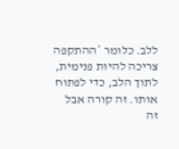ללב. כלומר *ההתקפה צריכה להיות פנימית, לתוך הלב, כדי לפתוח אותו. זה קורה אבל זה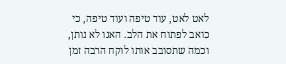לאט לאט, עוד טיפה ועוד טיפה, כי כואב לפתוח את הלב. האגו לא נותן, וכמה שתסובב אותו לוקח הרבה זמן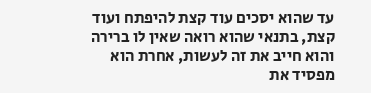עד שהוא יסכים עוד קצת להיפתח ועוד קצת, בתנאי שהוא רואה שאין לו ברירה והוא חייב את זה לעשות, אחרת הוא מפסיד את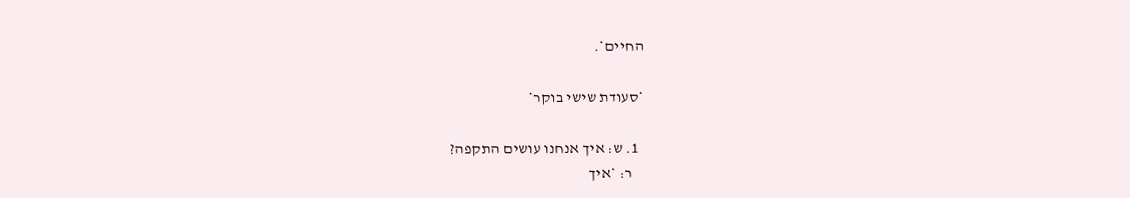החיים*.

*סעודת שישי בוקר*

  1. ש: איך אנחנו עושים התקפה?
    ר: *איך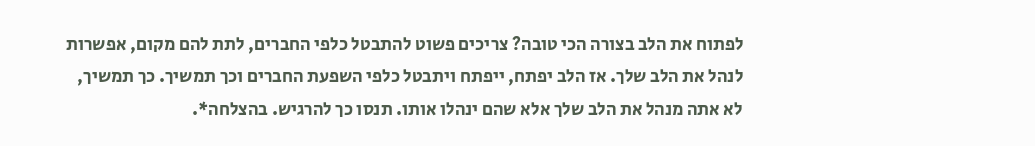לפתוח את הלב בצורה הכי טובה? צריכים פשוט להתבטל כלפי החברים, לתת להם מקום, אפשרות לנהל את הלב שלך. אז הלב יפתח, ייפתח ויתבטל כלפי השפעת החברים וכך תמשיך. כך תמשיך, לא אתה מנהל את הלב שלך אלא שהם ינהלו אותו. תנסו כך להרגיש. בהצלחה*.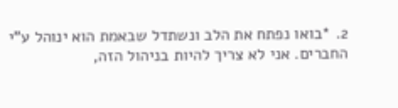2. *בואו נפתח את הלב ונשתדל שבאמת הוא ינוהל ע"י החברים. אני לא צריך להיות בניהול הזה,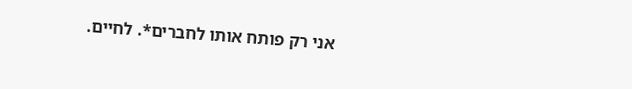אני רק פותח אותו לחברים*. לחיים.